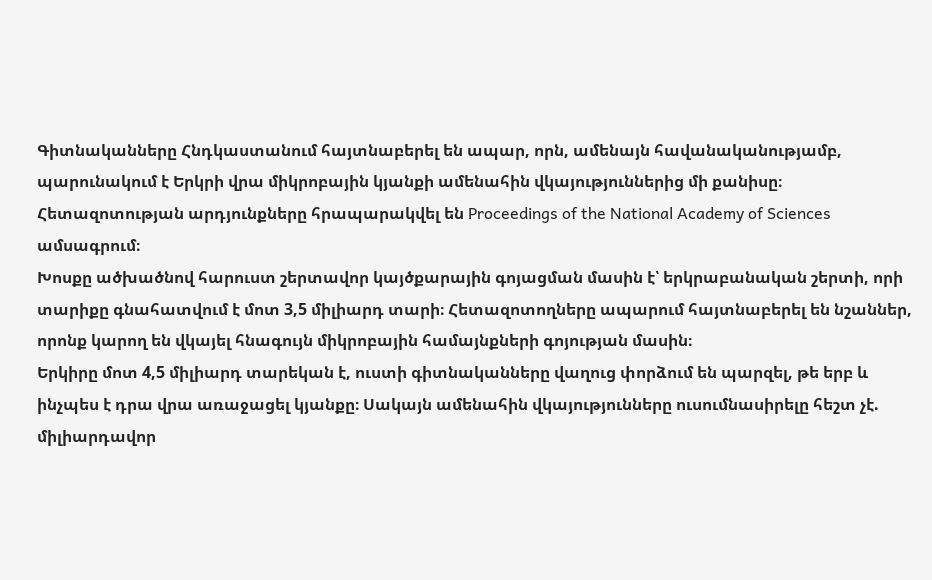Գիտնականները Հնդկաստանում հայտնաբերել են ապար, որն, ամենայն հավանականությամբ, պարունակում է Երկրի վրա միկրոբային կյանքի ամենահին վկայություններից մի քանիսը։ Հետազոտության արդյունքները հրապարակվել են Proceedings of the National Academy of Sciences ամսագրում։
Խոսքը ածխածնով հարուստ շերտավոր կայծքարային գոյացման մասին է՝ երկրաբանական շերտի, որի տարիքը գնահատվում է մոտ 3,5 միլիարդ տարի։ Հետազոտողները ապարում հայտնաբերել են նշաններ, որոնք կարող են վկայել հնագույն միկրոբային համայնքների գոյության մասին։
Երկիրը մոտ 4,5 միլիարդ տարեկան է, ուստի գիտնականները վաղուց փորձում են պարզել, թե երբ և ինչպես է դրա վրա առաջացել կյանքը։ Սակայն ամենահին վկայությունները ուսումնասիրելը հեշտ չէ. միլիարդավոր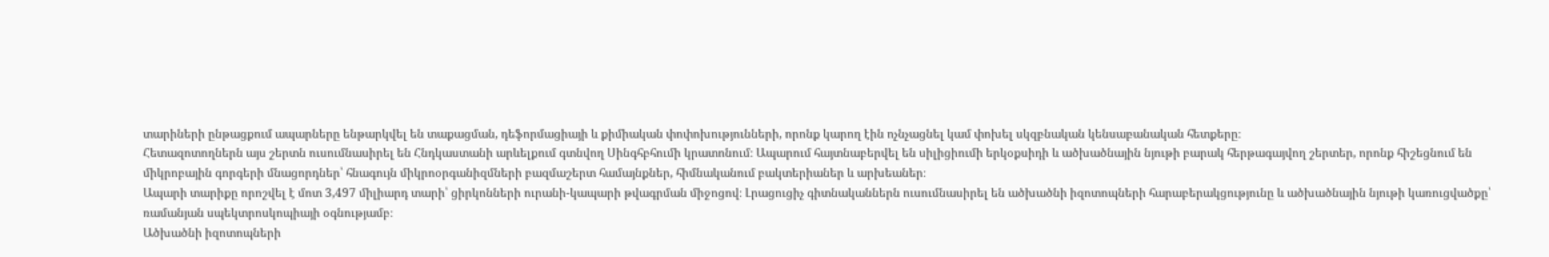տարիների ընթացքում ապարները ենթարկվել են տաքացման, դեֆորմացիայի և քիմիական փոփոխությունների, որոնք կարող էին ոչնչացնել կամ փոխել սկզբնական կենսաբանական հետքերը։
Հետազոտողներն այս շերտն ուսումնասիրել են Հնդկաստանի արևելքում գտնվող Սինգհբհումի կրատոնում։ Ապարում հայտնաբերվել են սիլիցիումի երկօքսիդի և ածխածնային նյութի բարակ հերթագայվող շերտեր, որոնք հիշեցնում են միկրոբային գորգերի մնացորդներ՝ հնագույն միկրոօրգանիզմների բազմաշերտ համայնքներ, հիմնականում բակտերիաներ և արխեաներ։
Ապարի տարիքը որոշվել է մոտ 3,497 միլիարդ տարի՝ ցիրկոնների ուրանի-կապարի թվագրման միջոցով։ Լրացուցիչ գիտնականներն ուսումնասիրել են ածխածնի իզոտոպների հարաբերակցությունը և ածխածնային նյութի կառուցվածքը՝ ռամանյան սպեկտրոսկոպիայի օգնությամբ։
Ածխածնի իզոտոպների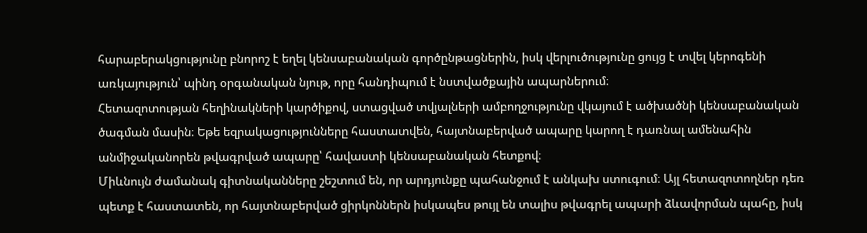հարաբերակցությունը բնորոշ է եղել կենսաբանական գործընթացներին, իսկ վերլուծությունը ցույց է տվել կերոգենի առկայություն՝ պինդ օրգանական նյութ, որը հանդիպում է նստվածքային ապարներում։
Հետազոտության հեղինակների կարծիքով, ստացված տվյալների ամբողջությունը վկայում է ածխածնի կենսաբանական ծագման մասին։ Եթե եզրակացությունները հաստատվեն, հայտնաբերված ապարը կարող է դառնալ ամենահին անմիջականորեն թվագրված ապարը՝ հավաստի կենսաբանական հետքով։
Միևնույն ժամանակ գիտնականները շեշտում են, որ արդյունքը պահանջում է անկախ ստուգում։ Այլ հետազոտողներ դեռ պետք է հաստատեն, որ հայտնաբերված ցիրկոններն իսկապես թույլ են տալիս թվագրել ապարի ձևավորման պահը, իսկ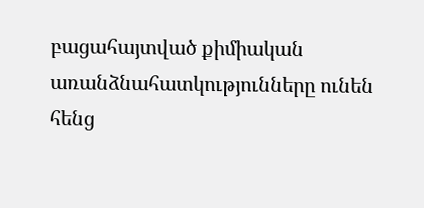բացահայտված քիմիական առանձնահատկությունները ունեն հենց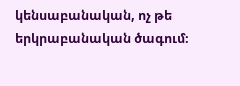կենսաբանական, ոչ թե երկրաբանական ծագում։